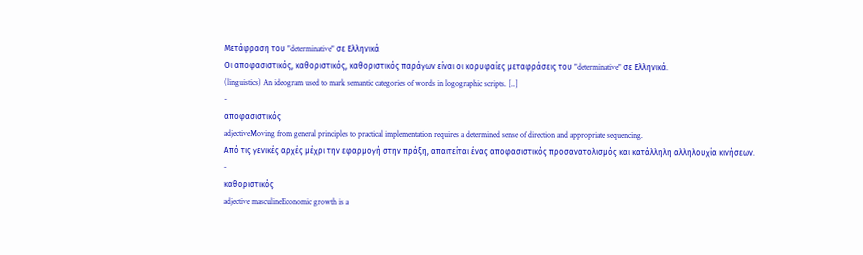Μετάφραση του "determinative" σε Ελληνικά
Οι αποφασιστικός, καθοριστικός, καθοριστικός παράγων είναι οι κορυφαίες μεταφράσεις του "determinative" σε Ελληνικά.
(linguistics) An ideogram used to mark semantic categories of words in logographic scripts. [..]
-
αποφασιστικός
adjectiveMoving from general principles to practical implementation requires a determined sense of direction and appropriate sequencing.
Από τις γενικές αρχές μέχρι την εφαρμογή στην πράξη, απαιτείται ένας αποφασιστικός προσανατολισμός και κατάλληλη αλληλουχία κινήσεων.
-
καθοριστικός
adjective masculineEconomic growth is a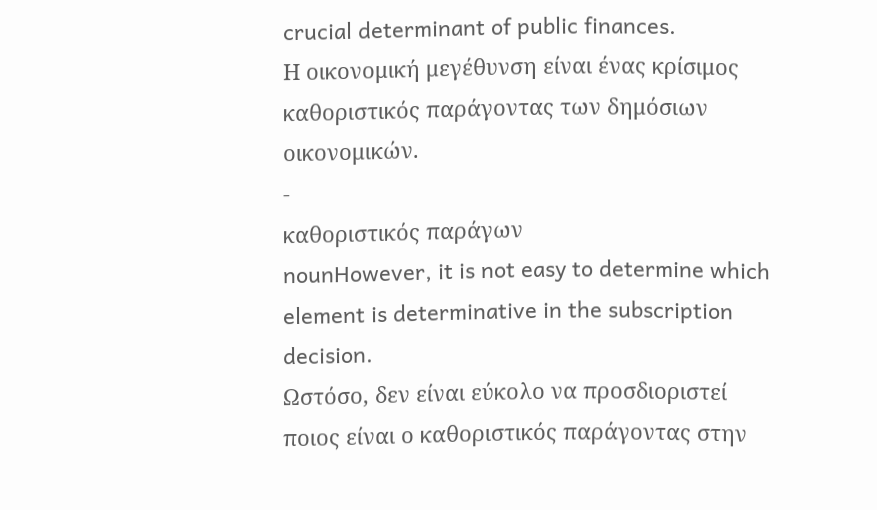crucial determinant of public finances.
Η οικονομική μεγέθυνση είναι ένας κρίσιμος καθοριστικός παράγοντας των δημόσιων οικονομικών.
-
καθοριστικός παράγων
nounHowever, it is not easy to determine which element is determinative in the subscription decision.
Ωστόσο, δεν είναι εύκολο να προσδιοριστεί ποιος είναι ο καθοριστικός παράγοντας στην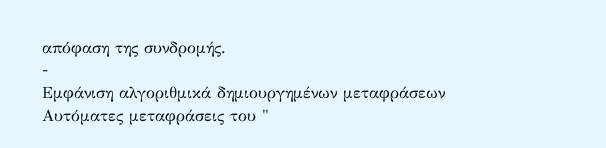απόφαση της συνδρομής.
-
Εμφάνιση αλγοριθμικά δημιουργημένων μεταφράσεων
Αυτόματες μεταφράσεις του "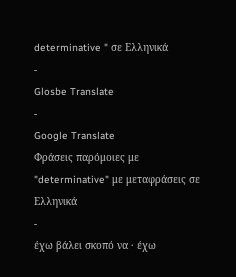determinative " σε Ελληνικά
-
Glosbe Translate
-
Google Translate
Φράσεις παρόμοιες με "determinative" με μεταφράσεις σε Ελληνικά
-
έχω βάλει σκοπό να · έχω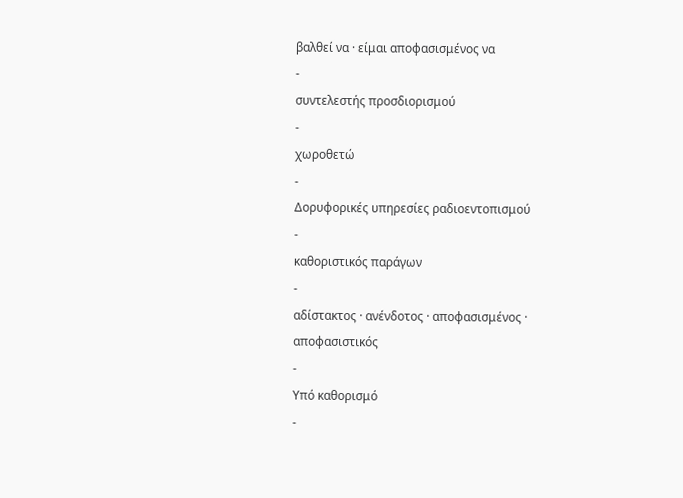βαλθεί να · είμαι αποφασισμένος να
-
συντελεστής προσδιορισμού
-
χωροθετώ
-
Δορυφορικές υπηρεσίες ραδιοεντοπισμού
-
καθοριστικός παράγων
-
αδίστακτος · ανένδοτος · αποφασισμένος · αποφασιστικός
-
Υπό καθορισμό
-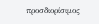προσδιορίσιμος